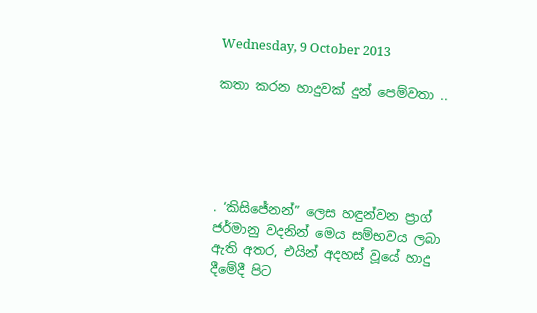Wednesday, 9 October 2013

කතා කරන හාදුවක් දුන් පෙම්වතා ..





. ‘කිසිජේනන්” ලෙස හඳුන්වන ප්‍රාග් ජර්මානු වදනින් මෙය සම්භවය ලබා ඇති අතර, එයින් අදහස් වූයේ හාදු දීමේදී පිට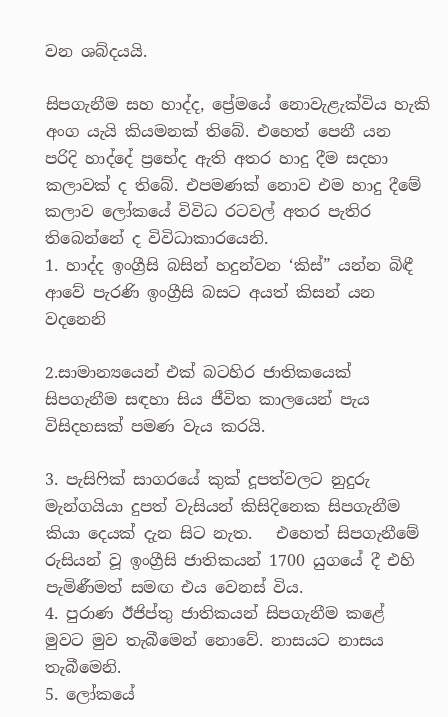වන ශබ්දයයි.

සිපගැනීම සහ හාද්ද, ප්‍රේමයේ නොවැළැක්විය හැකි අංග යැයි කියමනක් තිබේ. එහෙත් පෙනී යන පරිදි හාද්දේ ප්‍රභේද ඇති අතර හාදු දීම සදහා කලාවක් ද තිබේ. එපමණක් නොව එම හාදු දීමේ කලාව ලෝකයේ විවිධ රටවල් අතර පැතිර තිබෙන්නේ ද විවිධාකාරයෙනි.
1. හාද්ද ඉංග්‍රීසි බසින් හදුන්වන ‘කිස්” යන්න බිඳී ආවේ පැරණි ඉංග්‍රීසි බසට අයත් කිසන් යන වදනෙනි

2.සාමාන්‍යයෙන් එක් බටහිර ජාතිකයෙක් සිපගැනීම සඳහා සිය ජීවිත කාලයෙන් පැය විසිදහසක් පමණ වැය කරයි.

3. පැසිෆික් සාගරයේ කුක් දූපත්වලට නුදුරු මැන්ගයියා දුපත් වැසියන් කිසිදිනෙක සිපගැනීම කියා දෙයක් දැන සිට නැත.   එහෙත් සිපගැනීමේ රුසියන් වූ ඉංග්‍රීසි ජාතිකයන් 1700 යුගයේ දී එහි පැමිණීමත් සමඟ එය වෙනස් විය.
4. පුරාණ ඊජිප්තු ජාතිකයන් සිපගැනීම කළේ මුවට මුව තැබීමෙන් නොවේ. නාසයට නාසය තැබීමෙනි.
5. ලෝකයේ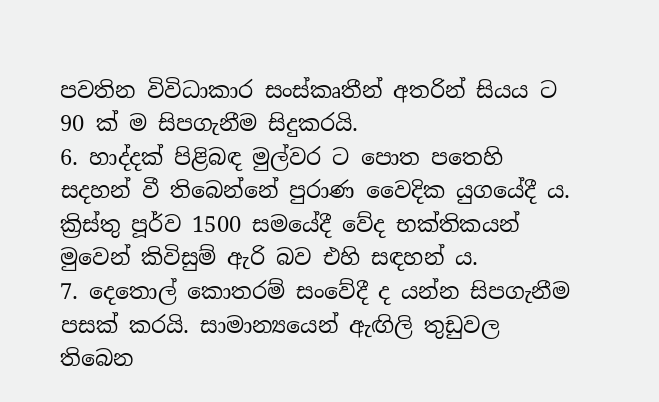පවතින විවිධාකාර සංස්කෘතීන් අතරින් සියය ට 90 ක් ම සිපගැනීම සිදුකරයි.
6. හාද්දක් පිළිබඳ මුල්වර ට පොත පතෙහි සදහන් වී තිබෙන්නේ පුරාණ වෛදික යුගයේදී ය. ක්‍රිස්තු පූර්ව 1500 සමයේදී වේද භක්තිකයන් මුවෙන් කිවිසුම් ඇරි බව එහි සඳහන් ය.
7. දෙතොල් කොතරම් සංවේදී ද යන්න සිපගැනීම පසක් කරයි. සාමාන්‍යයෙන් ඇඟිලි තුඩුවල තිබෙන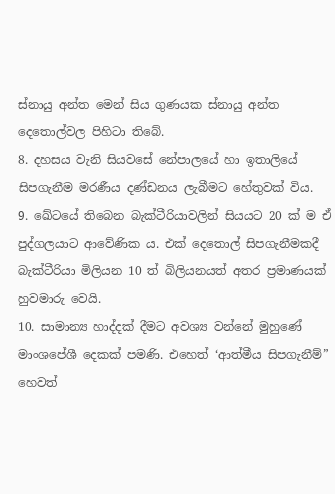ස්නායු අන්ත මෙන් සිය ගුණයක ස්නායු අන්ත දෙතොල්වල පිහිටා තිබේ.
8. දහසය වැනි සියවසේ නේපාලයේ හා ඉතාලියේ සිපගැනීම මරණීය දණ්ඩනය ලැබීමට හේතුවක් විය.
9. ඛේටයේ තිබෙන බැක්ටීරියාවලින් සියයට 20 ක් ම ඒ පුද්ගලයාට ආවේණික ය. එක් දෙතොල් සිපගැනීමකදී බැක්ටීරියා මිලියන 10 ත් බිලියනයත් අතර ප්‍රමාණයක් හුවමාරු වෙයි.
10. සාමාන්‍ය හාද්දක් දීමට අවශ්‍ය වන්නේ මුහුණේ මාංශපේශී දෙකක් පමණි. එහෙත් ‘ආත්මීය සිපගැනීම්” හෙවත්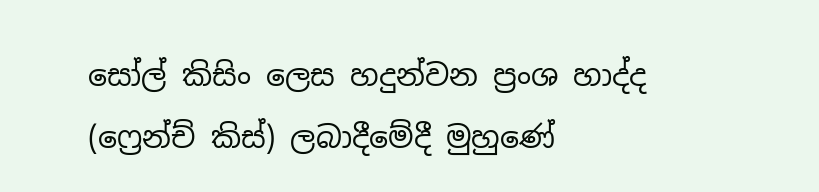සෝල් කිසිං ලෙස හදුන්වන ප්‍රංශ හාද්ද (ෆ්‍රෙන්ච් කිස්) ලබාදීමේදී මුහුණේ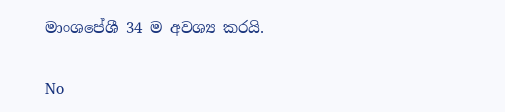මාංශපේශී 34 ම අවශ්‍ය කරයි.

No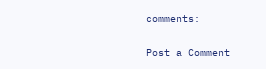comments:

Post a Comment